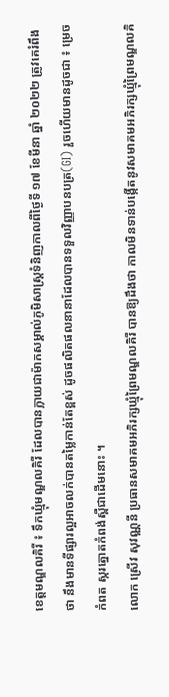ខេត្តមណ្ឌលគិរី ៖ ទឹកឃ្មុំមណ្ឌលគិរី ដែលបានក្លាយជាម៉ាកសម្គាល់ភូមិសាស្ត្រទំនិញកាលពីថ្ងៃទី ១៧ ខែមីនា ឆ្នាំ ២០២២ ត្រូវគេរំពឹងថា នឹងមានទីផ្សារល្អអាចលក់បានតម្លៃកាន់តែខ្ពស់ ដូចផលិតផលនានាដែលបានទទួលវិញ្ញាបនបត្រ(GI) រួចហើយមានដូចជា ៖ ម្រេចកំពត ស្ករត្នោតកំពង់ស្ពឺជាដើមនោះ ។
លោក ស្រើវ សុវណ្ណនី ប្រធានសមាគមអភិរក្សឃ្មុំព្រៃមណ្ឌលគិរី បានឱ្យដឹងថា កាលមិនទាន់បង្កើតនូវសមាគមអភិរក្សឃ្មុំព្រៃមណ្ឌលគិ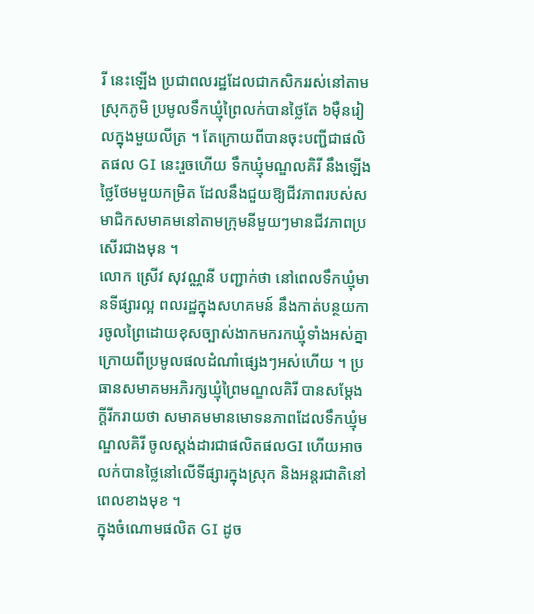រី នេះឡើង ប្រជាពលរដ្ឋដែលជាកសិកររស់នៅតាមស្រុកភូមិ ប្រមូលទឹកឃ្មុំព្រៃលក់បានថ្លៃតែ ៦ម៉ឺនរៀលក្នុងមួយលីត្រ ។ តែក្រោយពីបានចុះបញ្ជីជាផលិតផល GI នេះរួចហើយ ទឹកឃ្មុំមណ្ឌលគិរី នឹងឡើងថ្លៃថែមមួយកម្រិត ដែលនឹងជួយឱ្យជីវភាពរបស់សមាជិកសមាគមនៅតាមក្រុមនីមួយៗមានជីវភាពប្រសើរជាងមុន ។
លោក ស្រើវ សុវណ្ណនី បញ្ជាក់ថា នៅពេលទឹកឃ្មុំមានទីផ្សារល្អ ពលរដ្ឋក្នុងសហគមន៍ នឹងកាត់បន្ថយការចូលព្រៃដោយខុសច្បាស់ងាកមករកឃ្មុំទាំងអស់គ្នាក្រោយពីប្រមូលផលដំណាំផ្សេងៗអស់ហើយ ។ ប្រធានសមាគមអភិរក្សឃ្មុំព្រៃមណ្ឌលគិរី បានសម្តែងក្តីរីករាយថា សមាគមមានមោទនភាពដែលទឹកឃ្មុំមណ្ឌលគិរី ចូលស្តង់ដារជាផលិតផលGI ហើយអាចលក់បានថ្លៃនៅលើទីផ្សារក្នុងស្រុក និងអន្តរជាតិនៅពេលខាងមុខ ។
ក្នុងចំណោមផលិត GI ដូច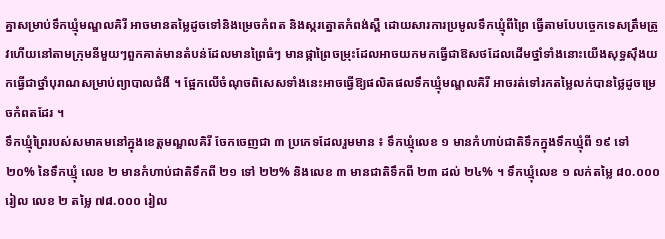គ្នាសម្រាប់ទឹកឃ្មុំមណ្ឌលគិរី អាចមានតម្លៃដូចទៅនិងម្រេចកំពត និងស្ករត្នោតកំពង់ស្ពឺ ដោយសារការប្រមូលទឹកឃ្មុំពីព្រៃ ធ្វើតាមបែបច្ចេកទេសត្រឹមត្រូវហើយនៅតាមក្រុមនីមួយៗពួកគាត់មានតំបន់ដែលមានព្រៃធំៗ មានផ្កាព្រៃចម្រុះដែលអាចយកមកធ្វើជាឱសថដែលដើមថ្នាំទាំងនោះយើងសុទ្ធស៊ឹងយកធ្វើជាថ្នាំបុរាណសម្រាប់ព្យាបាលជំងឺ ។ ផ្អែកលើចំណុចពិសេសទាំងនេះអាចធ្វើឱ្យផលិតផលទឹកឃ្មុំមណ្ឌលគិរី អាចរត់ទៅរកតម្លៃលក់បានថ្លៃដូចម្រេចកំពតដែរ ។
ទឹកឃ្មុំព្រៃរបស់សមាគមនៅក្នុងខេត្តមណ្ឌលគិរី ចែកចេញជា ៣ ប្រភេទដែលរួមមាន ៖ ទឹកឃ្មុំលេខ ១ មានកំហាប់ជាតិទឹកក្នុងទឹកឃ្មុំពី ១៩ ទៅ ២០% នៃទឹកឃ្មុំ លេខ ២ មានកំហាប់ជាតិទឹកពី ២១ ទៅ ២២% និងលេខ ៣ មានជាតិទឹកពី ២៣ ដល់ ២៤% ។ ទឹកឃ្មុំលេខ ១ លក់តម្លៃ ៨០.០០០រៀល លេខ ២ តម្លៃ ៧៨.០០០ រៀល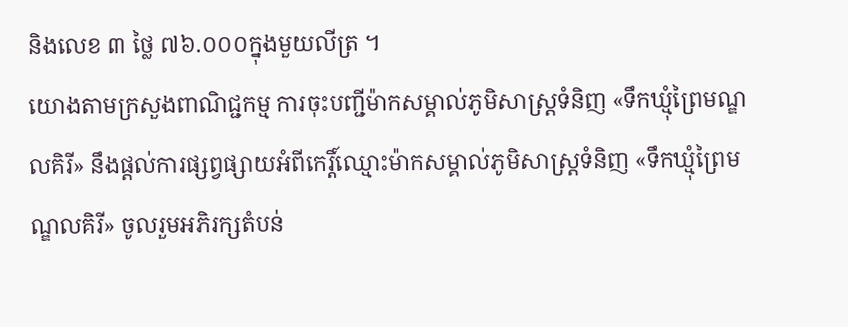និងលេខ ៣ ថ្លៃ ៧៦.០០០ក្នុងមួយលីត្រ ។
យោងតាមក្រសួងពាណិជ្ជកម្ម ការចុះបញ្ជីម៉ាកសម្គាល់ភូមិសាស្ត្រទំនិញ «ទឹកឃ្មុំព្រៃមណ្ឌលគិរី» នឹងផ្តល់ការផ្សព្វផ្សាយអំពីកេរ្តិ៍ឈ្មោះម៉ាកសម្គាល់ភូមិសាស្ត្រទំនិញ «ទឹកឃ្មុំព្រៃមណ្ឌលគិរី» ចូលរួមអភិរក្សតំបន់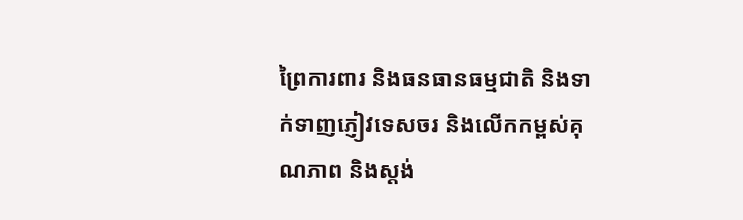ព្រៃការពារ និងធនធានធម្មជាតិ និងទាក់ទាញភ្ញៀវទេសចរ និងលើកកម្ពស់គុណភាព និងស្តង់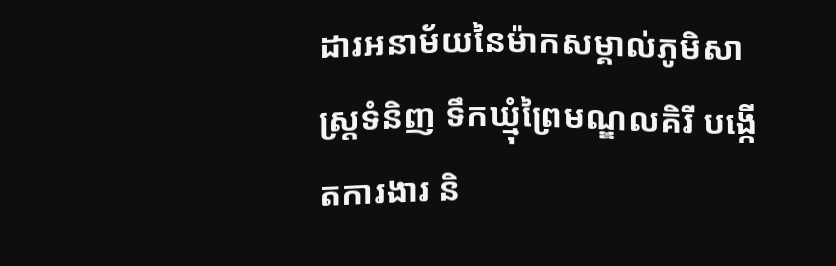ដារអនាម័យនៃម៉ាកសម្គាល់ភូមិសាស្ត្រទំនិញ ទឹកឃ្មុំព្រៃមណ្ឌលគិរី បង្កើតការងារ និ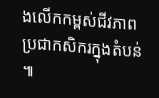ងលើកកម្ពស់ជីវភាពប្រជាកសិករក្នុងតំបន់ ៕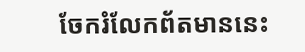ចែករំលែកព័តមាននេះ